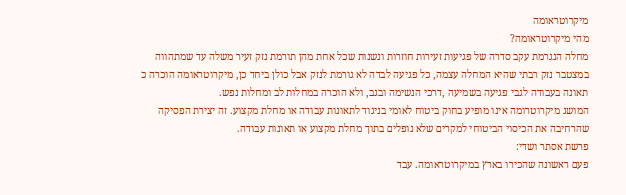מיקרוטראומה
מהי מיקרוטראומה?
מחלה הנגרמת עקב סדרה של פגיעות זעירות חוזרות ונשנות שכל אחת מהן תורמת נזק זעיר משלה עד שמתהווה במצטבר נזק רבתי שהיא המחלה עצמה, כל פגיעה לבדה לא גורמת לנזק אבל כולן ביחד כן, מיקרוטראומה הוכרה כ תאונה בעבודה לגבי פגיעה בשמיעה ,דרכי הנשימה ובגב, ולא הוכרה במחלות לב ומחלות נפש.
המושג מיקרוטרומה אינו מופיע בחוק ביטוח לאומי בניגוד לתאונות עבודה או מחלת מקצוע. זה יצירת הפסיקה שהרחיבה את הכיסוי הביטוחי למקרים שלא נופלים בתוך מחלת מקצוע או תאונות עבודה.
פרשת אסתר ושדי:
פעם ראשונה שהכירו בארץ במיקרוטראומה. עבד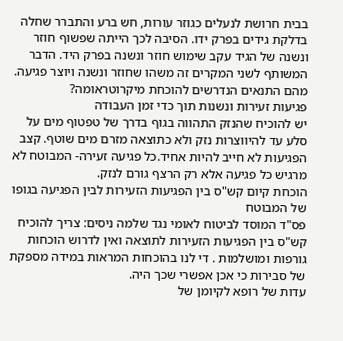בבית חרושת לנעלים כגוזר עורות, חש ברע והתברר שחלה בדלקת גידים בפרק ידו. הסיבה לכך הייתה שפשוף חוזר ונשנה של הגיד עקב שימוש חוזר ונשנה בפרק היד. הדבר המשותף לשני המקרים זה משהו שחוזר ונשנה ויוצר פגיעה.
מהם התנאים הנדרשים להוכחת מיקרוטראומה?
פגיעות זעירות ונשנות תוך כדי זמן העבודה
יש להוכיח שהנזק התהווה בגוף בדרך של טפטוף מים על סלע עד להיווצרות נזק ולא כתוצאה מזרם מים שוטף. קצב הפגיעות לא חייב להיות אחיד.כל פגיעה זעירה- המבוטח לא מרגיש כל פגיעה אלא רק הרצף גורם לנזק.
הוכחת קיום קש"ס בין הפגיעות הזעירות לבין הפגיעה בגופו של המבוטח
פס"ד המוסד לביטוח לאומי נגד שלמה ניסים: צריך להוכיח קש"ס בין הפגיעות הזעירות לתוצאה ואין לדרוש הוכחות גורפות ומושלמות . די לנו בהוכחות המראות במידה מספקת של סבירות כי אכן אפשרי שכך היה.
עדות של רופא לקיומן של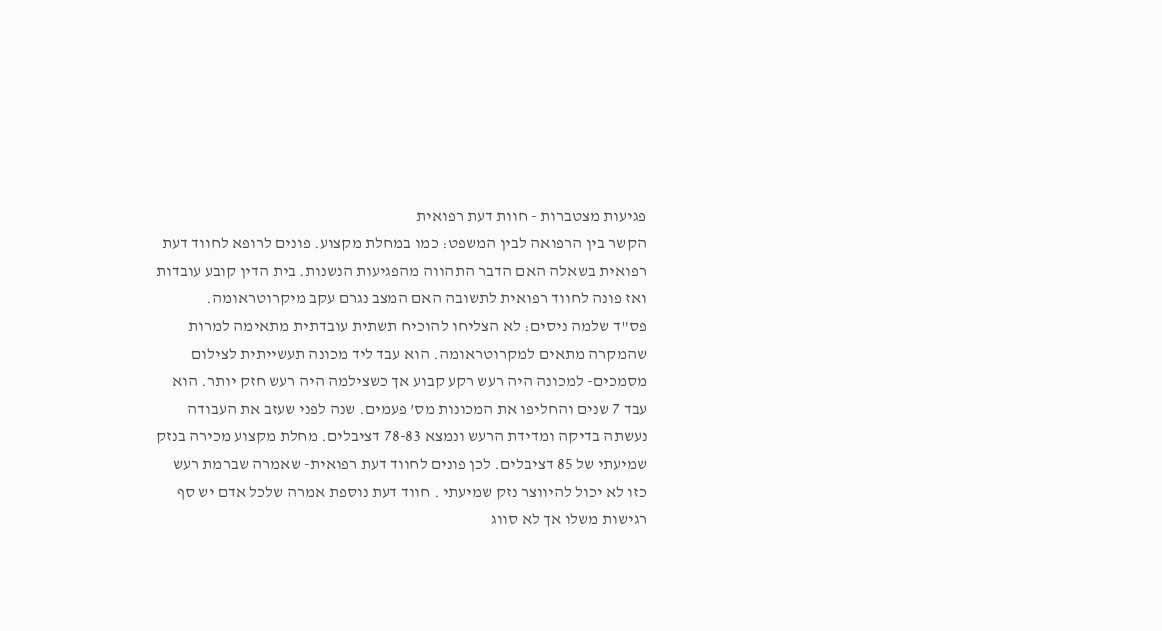פגיעות מצטברות - חוות דעת רפואית
הקשר בין הרפואה לבין המשפט: כמו במחלת מקצוע. פונים לרופא לחווד דעת רפואית בשאלה האם הדבר התהווה מהפגיעות הנשנות. בית הדין קובע עובדות ואז פונה לחווד רפואית לתשובה האם המצב נגרם עקב מיקרוטראומה.
פס"ד שלמה ניסים: לא הצליחו להוכיח תשתית עובדתית מתאימה למרות שהמקרה מתאים למקרוטראומה. הוא עבד ליד מכונה תעשייתית לצילום מסמכים- למכונה היה רעש רקע קבוע אך כשצילמה היה רעש חזק יותר. הוא עבד 7 שנים והחליפו את המכונות מס’ פעמים. שנה לפני שעזב את העבודה נעשתה בדיקה ומדידת הרעש ונמצא 78-83 דציבלים. מחלת מקצוע מכירה בנזק שמיעתי של 85 דציבלים. לכן פונים לחווד דעת רפואית- שאמרה שברמת רעש כזו לא יכול להיווצר נזק שמיעתי . חווד דעת נוספת אמרה שלכל אדם יש סף רגישות משלו אך לא סווג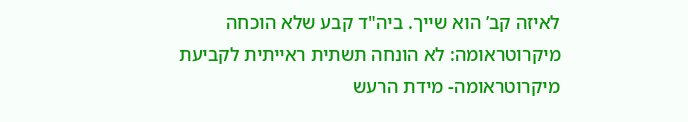לאיזה קב’ הוא שייך. ביה"ד קבע שלא הוכחה מיקרוטראומה: לא הונחה תשתית ראייתית לקביעת מיקרוטראומה- מידת הרעש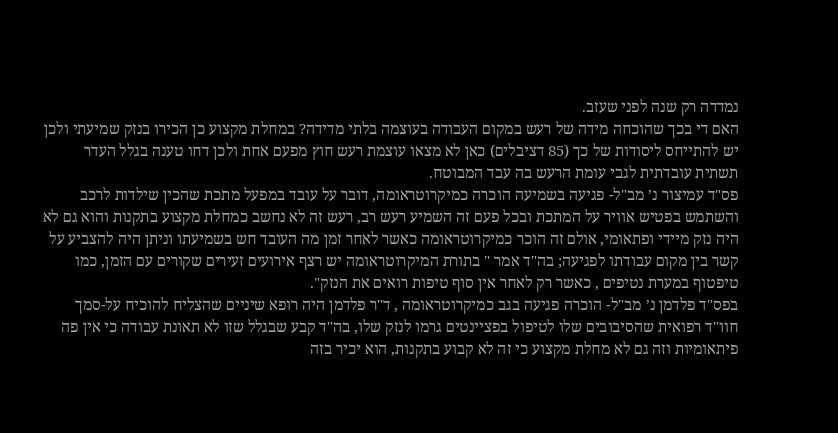נמדדה רק שנה לפני שעזב.
האם די בכך שהוכחה מידה של רעש במקום העבודה בעוצמה בלתי מדידה? במחלת מקצוע כן הכירו בנזק שמיעתי ולכן יש להתייחס ליסודות של כך (85 דציבלים) כאן לא מצאו עוצמת רעש חוץ מפעם אחת ולכן דחו טענה בגלל העדר תשתית עובדתית לגבי עומת הרעש בה עבד המבוטח.
פס"ד עמיצור נ’ מב"ל- פגיעה בשמיעה הוכרה כמיקרוטראומה, דובר על עובד במפעל מתכת שהכין שילדות לרכב והשתמש בפטיש אוויר על המתכת ובכל פעם זה השמיע רעש רב, רעש זה לא נחשב כמחלת מקצוע בתקנות והוא גם לא היה נזק מיידי ופתאומי, אולם זה הוכר כמיקרוטראומה כאשר לאחר זמן מה העובד חש בשמיעתו וניתן היה להצביע על קשר בין מקום עבודתו לפגיעה; בה"ד אמר " בתורת המיקרוטראומה יש רצף אירועים זעירים שקורים עם הזמן, כמו טיפטוף במערת נטיפים , כאשר רק לאחר אין סוף טיפות רואים את הנזק".
בפס"ד פלדמן נ’ מב"ל- הוכרה פגיעה בגב כמיקרוטראומה , ד"ר פלדמן היה רופא שיניים שהצליח להוכיח על-סמך חוו"ד רפואית שהסיבובים שלו לטיפול בפציינטים גרמו לנזק שלו, בה"ד קבע שבגלל שזו לא תאונת עבודה כי אין פה פיתאומיות וזה גם לא מחלת מקצוע כי זה לא קבוע בתקנות, הוא יכיר בזה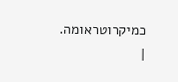כמיקרוטראומה.
|